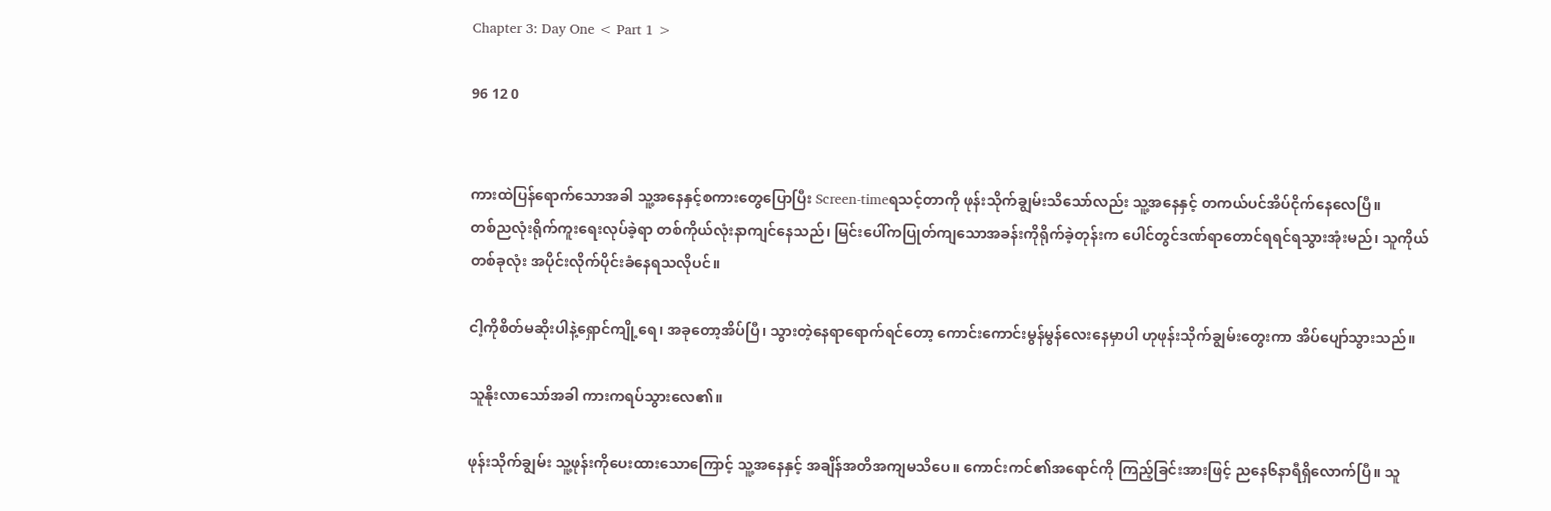Chapter 3: Day One < Part 1 >

96 12 0


ကားထဲပြန်ရောက်သောအခါ သူ့အနေနှင့်စကားတွေပြောပြီး Screen-timeရသင့်တာကို ဖုန်းသိုက်ချွမ်းသိသော်လည်း သူ့အနေနှင့် တကယ်ပင်အိပ်ငိုက်နေလေပြီ။
တစ်ညလုံးရိုက်ကူးရေးလုပ်ခဲ့ရာ တစ်ကိုယ်လုံးနာကျင်နေသည်၊ မြင်းပေါ်ကပြုတ်ကျသောအခန်းကိုရိုက်ခဲ့တုန်းက ပေါင်တွင်ဒဏ်ရာတောင်ရရင်ရသွားအုံးမည်၊ သူကိုယ်တစ်ခုလုံး အပိုင်းလိုက်ပိုင်းခံနေရသလိုပင်။

ငါ့ကိုစိတ်မဆိုးပါနဲ့ရှောင်ကျို့ရေ၊ အခုတော့အိပ်ပြီ၊ သွားတဲ့နေရာရောက်ရင်တော့ ကောင်းကောင်းမွန်မွန်လေးနေမှာပါ ဟုဖုန်းသိုက်ချွမ်းတွေးကာ အိပ်ပျော်သွားသည်။

သူနိုးလာသော်အခါ ကားကရပ်သွားလေ၏။

ဖုန်းသိုက်ချွမ်း သူ့ဖုန်းကိုပေးထားသောကြောင့် သူ့အနေနှင့် အချိန်အတိအကျမသိပေ။ ကောင်းကင်၏အရောင်ကို ကြည့်ခြင်းအားဖြင့် ညနေ၆နာရီရှိလောက်ပြီ။ သူ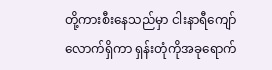တို့ကားစီးနေသည်မှာ ငါးနာရီကျော်လောက်ရှိကာ ရှန်းတုံကိုအခုရောက်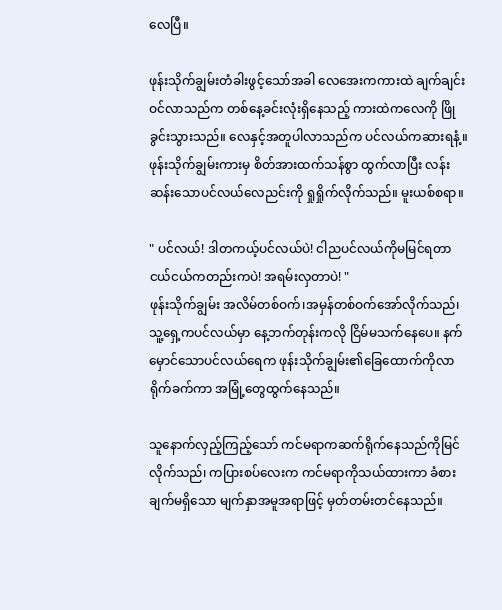လေပြီ။

ဖုန်းသိုက်ချွမ်းတံခါးဖွင့်သော်အခါ လေအေးကကားထဲ ချက်ချင်းဝင်လာသည်က တစ်နေ့ခင်းလုံးရှိနေသည့် ကားထဲကလေကို ဖြိုခွင်းသွားသည်။ လေနှင့်အတူပါလာသည်က ပင်လယ်ကဆားရနံ့။ ဖုန်းသိုက်ချွမ်းကားမှ စိတ်အားထက်သန်စွာ ထွက်လာပြီး လန်းဆန်းသောပင်လယ်လေညင်းကို ရှုရှိုက်လိုက်သည်။ မူးယစ်စရာ။

" ပင်လယ်! ဒါတကယ့်ပင်လယ်ပဲ! ငါညပင်လယ်ကိုမမြင်ရတာ ငယ်ငယ်ကတည်းကပဲ! အရမ်းလှတာပဲ! "
ဖုန်းသိုက်ချွမ်း အလိမ်တစ်ဝက်၊အမှန်တစ်ဝက်အော်လိုက်သည်၊ သူ့ရှေ့ကပင်လယ်မှာ နေ့ဘက်တုန်းကလို ငြိမ်မသက်နေပေ။ နက်မှောင်သောပင်လယ်ရေက ဖုန်းသိုက်ချွမ်း၏ခြေထောက်ကိုလာရိုက်ခက်ကာ အမြုံ့တွေထွက်နေသည်။

သူနောက်လှည့်ကြည့်သော် ကင်မရာကဆက်ရိုက်နေသည်ကိုမြင်လိုက်သည်၊ ကပြားစပ်လေးက ကင်မရာကိုသယ်ထားကာ ခံစားချက်မရှိသော မျက်နှာအမူအရာဖြင့် မှတ်တမ်းတင်နေသည်။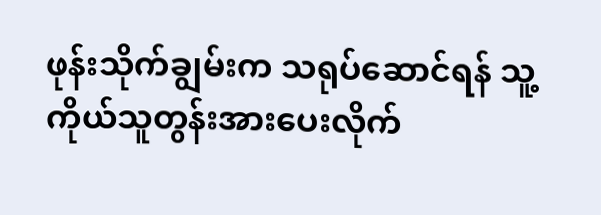ဖုန်းသိုက်ချွမ်းက သရုပ်ဆောင်ရန် သူ့ကိုယ်သူတွန်းအားပေးလိုက်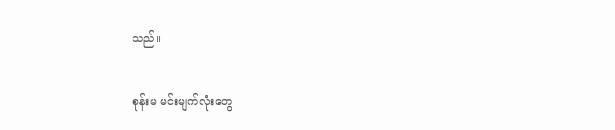သည်။

စုန်းမ မင်းမျက်လုံးတွေ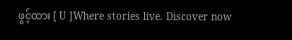ဖွင့်ထား [ U ]Where stories live. Discover now